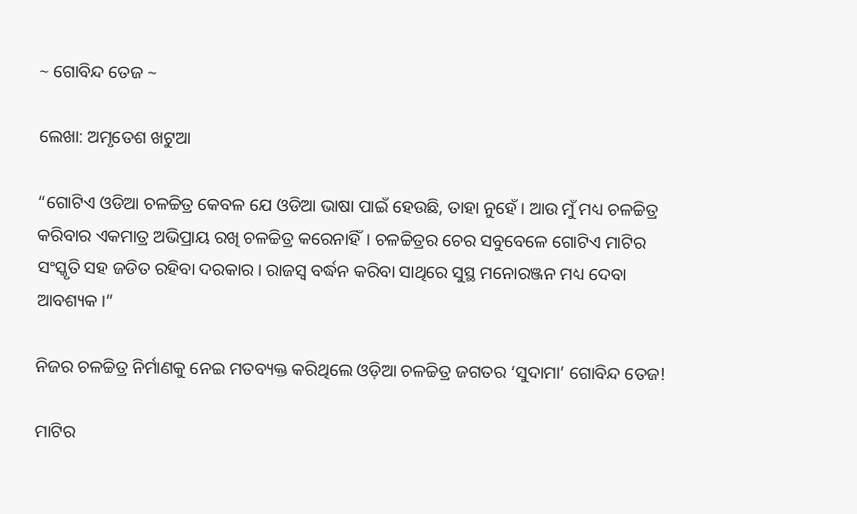~ ଗୋବିନ୍ଦ ତେଜ ~

ଲେଖା: ଅମୃତେଶ ଖଟୁଆ

“ଗୋଟିଏ ଓଡିଆ ଚଳଚ୍ଚିତ୍ର କେବଳ ଯେ ଓଡିଆ ଭାଷା ପାଇଁ ହେଉଛି, ତାହା ନୁହେଁ। ଆଉ ମୁଁ ମଧ୍ୟ ଚଳଚ୍ଚିତ୍ର କରିବାର ଏକମାତ୍ର ଅଭିପ୍ରାୟ ରଖି ଚଳଚ୍ଚିତ୍ର କରେନାହିଁ। ଚଳଚ୍ଚିତ୍ରର ଚେର ସବୁବେଳେ ଗୋଟିଏ ମାଟିର ସଂସ୍କୃତି ସହ ଜଡିତ ରହିବା ଦରକାର। ରାଜସ୍ଵ ବର୍ଦ୍ଧନ କରିବା ସାଥିରେ ସୁସ୍ଥ ମନୋରଞ୍ଜନ ମଧ୍ୟ ଦେବା ଆବଶ୍ୟକ।”

ନିଜର ଚଳଚ୍ଚିତ୍ର ନିର୍ମାଣକୁ ନେଇ ମତବ୍ୟକ୍ତ କରିଥିଲେ ଓଡ଼ିଆ ଚଳଚ୍ଚିତ୍ର ଜଗତର ‘ସୁଦାମା’ ଗୋବିନ୍ଦ ତେଜ!

ମାଟିର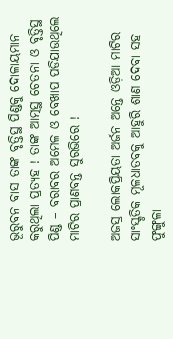ଭୂରୁବନ ବାସ ତାଙ୍କ ବୃତ୍ତିସ୍ଥ ପିଣ୍ଡକୁ ଦୋଳାୟମାନ କରୁଥିଲା ପ୍ରତ୍ୟହ ! ତାଙ୍କ ଆତ୍ମସ୍ଥ ଚେତନା ଓ ବୃତ୍ତିସ୍ଥ ପିଣ୍ଡ – ବରାବର ଅମେଳ ଓ ବେଖାପ ପଡିଯାଉଥିଲେ ମାଟିର ପ୍ରାଣବନ୍ତ ସୁରଭିରେ !

ଅଜସ୍ର ଲୋକପ୍ରିୟତା ଅର୍ଜନ ଅନ୍ତେ ଓଡ଼ିଆ ମାଟିର ସାଂସ୍କୃତିକ ମୂଳଧାତବକୁ ଆହୁରି ଶାଣ ଦେବା ସହ ଫୁଙ୍ଗୁଳା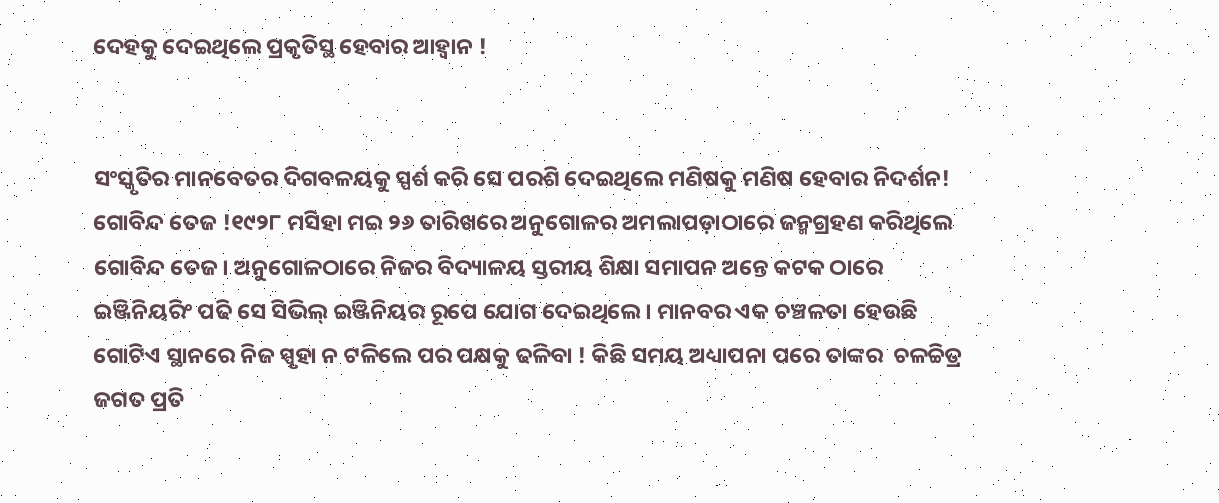ଦେହକୁ ଦେଇଥିଲେ ପ୍ରକୃତିସ୍ଥ ହେବାର ଆହ୍ଵାନ !


ସଂସ୍କୃତିର ମାନବେତର ଦିଗବଳୟକୁ ସ୍ପର୍ଶ କରି ସେ ପରଶି ଦେଇଥିଲେ ମଣିଷକୁ ମଣିଷ ହେବାର ନିଦର୍ଶନ! ଗୋବିନ୍ଦ ତେଜ !୧୯୨୮ ମସିହା ମଇ ୨୬ ତାରିଖରେ ଅନୁଗୋଳର ଅମଲାପଡ଼ାଠାରେ ଜନ୍ମଗ୍ରହଣ କରିଥିଲେ ଗୋବିନ୍ଦ ତେଜ। ଅନୁଗୋଳଠାରେ ନିଜର ବିଦ୍ୟାଳୟ ସ୍ତରୀୟ ଶିକ୍ଷା ସମାପନ ଅନ୍ତେ କଟକ ଠାରେ ଇଞ୍ଜିନିୟରିଂ ପଢି ସେ ସିଭିଲ୍ ଇଞ୍ଜିନିୟର ରୂପେ ଯୋଗ ଦେଇଥିଲେ। ମାନବର ଏକ ଚଞ୍ଚଳତା ହେଉଛି ଗୋଟିଏ ସ୍ଥାନରେ ନିଜ ସ୍ପୃହା ନ ଟଳିଲେ ପର ପକ୍ଷକୁ ଢଳିବା ! କିଛି ସମୟ ଅଧ୍ୟାପନା ପରେ ତାଙ୍କର  ଚଳଚ୍ଚିତ୍ର ଜଗତ ପ୍ରତି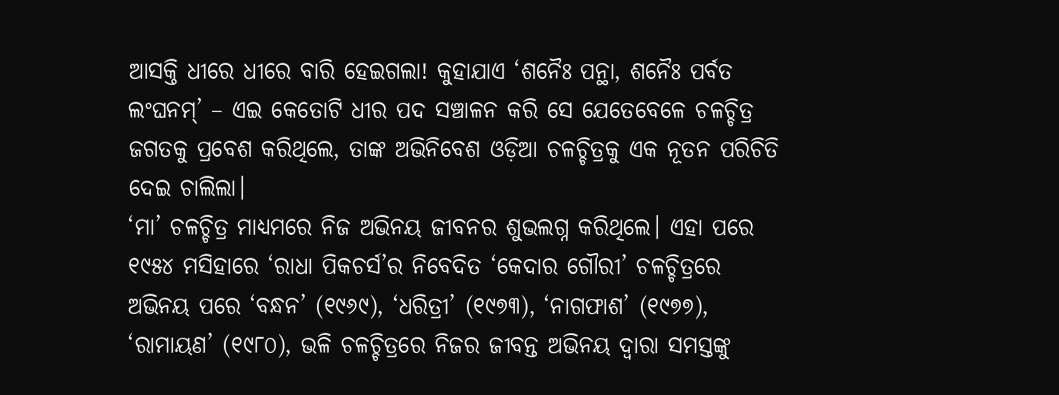ଆସକ୍ତି ଧୀରେ ଧୀରେ ବାରି ହେଇଗଲା! କୁହାଯାଏ ‘ଶନୈଃ ପନ୍ଥା, ଶନୈଃ ପର୍ବତ ଲଂଘନମ୍’ – ଏଇ କେତୋଟି ଧୀର ପଦ ସଞ୍ଚାଳନ କରି ସେ ଯେତେବେଳେ ଚଳଚ୍ଚିତ୍ର ଜଗତକୁ ପ୍ରବେଶ କରିଥିଲେ, ତାଙ୍କ ଅଭିନିବେଶ ଓଡ଼ିଆ ଚଳଚ୍ଚିତ୍ରକୁ ଏକ ନୂତନ ପରିଚିତି ଦେଇ ଚାଲିଲା।
‘ମା’ ଚଳଚ୍ଚିତ୍ର ମାଧ୍ୟମରେ ନିଜ ଅଭିନୟ ଜୀବନର ଶୁଭଲଗ୍ନ କରିଥିଲେ। ଏହା ପରେ ୧୯୫୪ ମସିହାରେ ‘ରାଧା ପିକଚର୍ସ’ର ନିବେଦିତ ‘କେଦାର ଗୌରୀ’ ଚଳଚ୍ଚିତ୍ରରେ ଅଭିନୟ ପରେ ‘ବନ୍ଧନ’ (୧୯୬୯), ‘ଧରିତ୍ରୀ’ (୧୯୭୩), ‘ନାଗଫାଶ’ (୧୯୭୭), ‘ରାମାୟଣ’ (୧୯୮୦), ଭଳି ଚଳଚ୍ଚିତ୍ରରେ ନିଜର ଜୀବନ୍ତ ଅଭିନୟ ଦ୍ଵାରା ସମସ୍ତଙ୍କୁ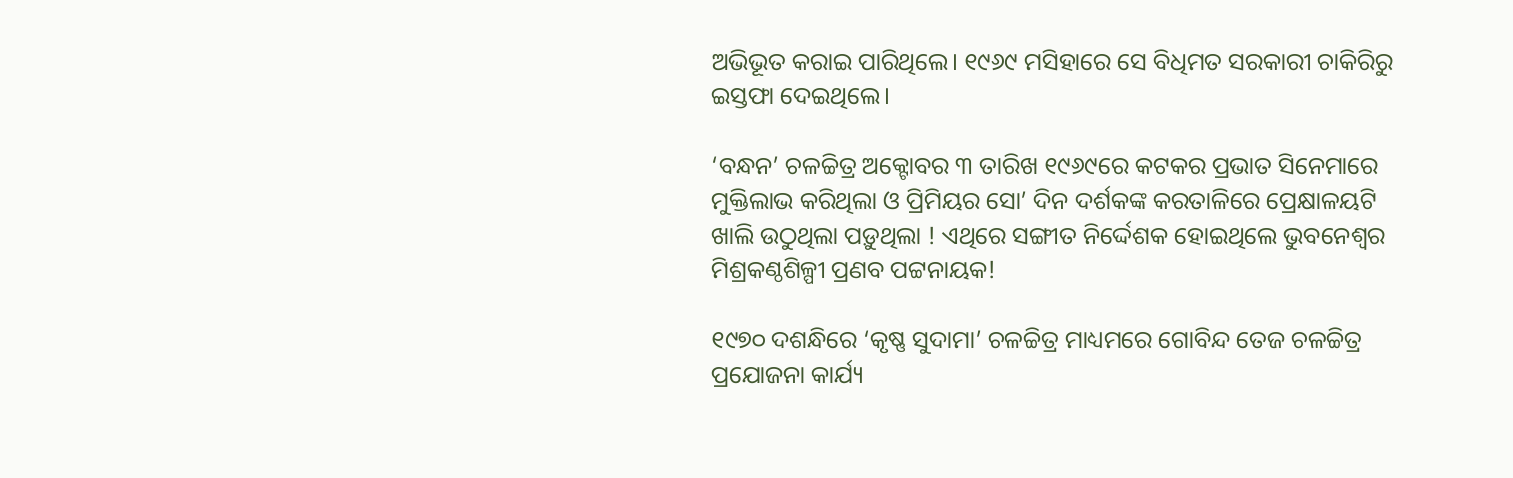ଅଭିଭୂତ କରାଇ ପାରିଥିଲେ। ୧୯୬୯ ମସିହାରେ ସେ ବିଧିମତ ସରକାରୀ ଚାକିରିରୁ ଇସ୍ତଫା ଦେଇଥିଲେ।

‘ବନ୍ଧନ’ ଚଳଚ୍ଚିତ୍ର ଅକ୍ଟୋବର ୩ ତାରିଖ ୧୯୬୯ରେ କଟକର ପ୍ରଭାତ ସିନେମାରେ ମୁକ୍ତିଲାଭ କରିଥିଲା ଓ ପ୍ରିମିୟର ସୋ’ ଦିନ ଦର୍ଶକଙ୍କ କରତାଳିରେ ପ୍ରେକ୍ଷାଳୟଟି ଖାଲି ଉଠୁଥିଲା ପଡ଼ୁଥିଲା ! ଏଥିରେ ସଙ୍ଗୀତ ନିର୍ଦ୍ଦେଶକ ହୋଇଥିଲେ ଭୁବନେଶ୍ୱର ମିଶ୍ରକଣ୍ଠଶିଳ୍ପୀ ପ୍ରଣବ ପଟ୍ଟନାୟକ!

୧୯୭୦ ଦଶନ୍ଧିରେ ‘କୃଷ୍ଣ ସୁଦାମା’ ଚଳଚ୍ଚିତ୍ର ମାଧ୍ୟମରେ ଗୋବିନ୍ଦ ତେଜ ଚଳଚ୍ଚିତ୍ର ପ୍ରଯୋଜନା କାର୍ଯ୍ୟ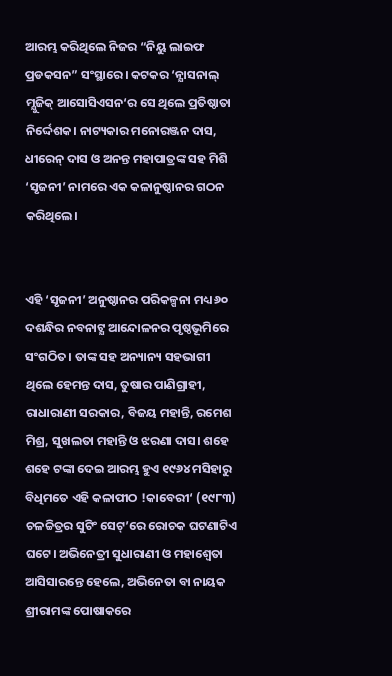ଆରମ୍ଭ କରିଥିଲେ ନିଜର “ନିୟୁ ଲାଇଫ ପ୍ରଡକସନ” ସଂସ୍ଥାରେ। କଟକର ‘ନ୍ଯାସନାଲ୍ ମ୍ଯୁଜିକ୍ ଆସୋସିଏସନ‘ର ସେ ଥିଲେ ପ୍ରତିଷ୍ଠାତା ନିର୍ଦ୍ଦେଶକ। ନାଟ୍ୟକାର ମନୋରଞ୍ଜନ ଦାସ, ଧୀରେନ୍ ଦାସ ଓ ଅନନ୍ତ ମହାପାତ୍ରଙ୍କ ସହ ମିଶି ‘ସୃଜନୀ’ ନାମରେ ଏକ କଳାନୁଷ୍ଠାନର ଗଠନ କରିଥିଲେ।


ଏହି ‘ସୃଜନୀ’ ଅନୁଷ୍ଠାନର ପରିକଳ୍ପନା ମଧ୍ୟ ୬୦ ଦଶନ୍ଧିର ନବନାଟ୍ଯ ଆନ୍ଦୋଳନର ପୃଷ୍ଠଭୂମିରେ ସଂଗଠିତ। ତାଙ୍କ ସହ ଅନ୍ୟାନ୍ୟ ସହଭାଗୀ ଥିଲେ ହେମନ୍ତ ଦାସ, ତୁଷାର ପାଣିଗ୍ରାହୀ, ରାଧାରାଣୀ ସରକାର, ବିଜୟ ମହାନ୍ତି, ରମେଶ ମିଶ୍ର, ସୁଖଲତା ମହାନ୍ତି ଓ ଝରଣା ଦାସ। ଶହେ ଶହେ ଟଙ୍କା ଦେଇ ଆରମ୍ଭ ହୁଏ ୧୯୬୪ ମସିହାରୁ ବିଧିମତେ ଏହି କଳାପୀଠ !କାବେରୀ‘ (୧୯୮୩) ଚଳଚ୍ଚିତ୍ରର ସୁଟିଂ ସେଟ୍’ରେ ରୋଚକ ଘଟଣାଟିଏ ଘଟେ। ଅଭିନେତ୍ରୀ ସୁଧାରାଣୀ ଓ ମହାଶ୍ଵେତା ଆସିସାରନ୍ତେ ହେଲେ, ଅଭିନେତା ବା ନାୟକ ଶ୍ରୀରାମଙ୍କ ପୋଷାକରେ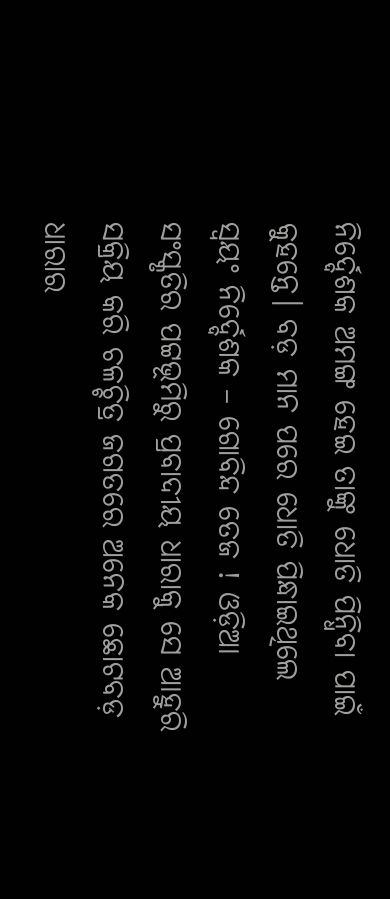ନିର୍ଦ୍ଦେଶକ ଅମଙ୍ଗ ହେଇ ତାଙ୍କୁ ଧୋତି ପିନ୍ଧିବା ପାଇଁ କୁହନ୍ତେ। ବଡ଼ ମାନ ପରେ ଧୋତି ପିନ୍ଧାଇଥିଲେ ସ୍ଵୟଂ ନିର୍ଦ୍ଦେଶକ – ଗୋବିନ୍ଦ ତେଜ ! ଓଡ଼ିଆ ସଂସ୍କୃତିର ପଟ୍ଟଭୂମିରୁ ପ୍ରବାଦୀୟ ଧାରାକୁ ସେ ଆହୁରି ସକ୍ରିୟ କରି ଚଳଚ୍ଚିତ୍ର ଜଗତରେ ଅନେକ ଛୋଟବଡ଼ ଧାରାର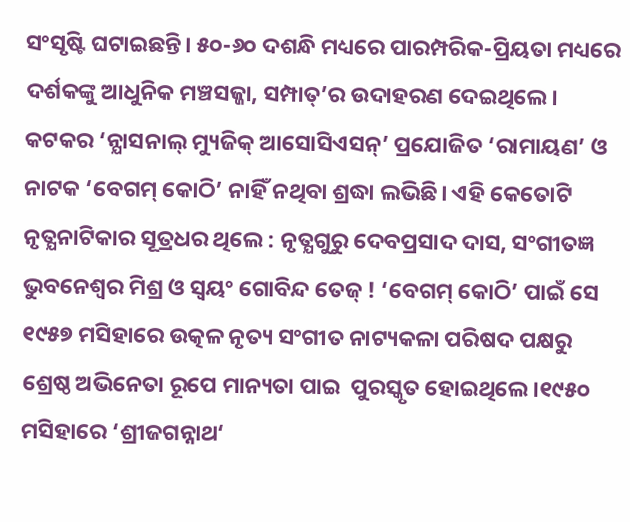ସଂସୃଷ୍ଟି ଘଟାଇଛନ୍ତି। ୫୦-୬୦ ଦଶନ୍ଧି ମଧ୍ୟରେ ପାରମ୍ପରିକ-ପ୍ରିୟତା ମଧ୍ୟରେ ଦର୍ଶକଙ୍କୁ ଆଧୁନିକ ମଞ୍ଚସଜ୍ଜା, ସମ୍ପାତ୍’ର ଉଦାହରଣ ଦେଇଥିଲେ। କଟକର ‘ନ୍ଯାସନାଲ୍ ମ୍ୟୁଜିକ୍ ଆସୋସିଏସନ୍’ ପ୍ରଯୋଜିତ ‘ରାମାୟଣ’ ଓ ନାଟକ ‘ବେଗମ୍ କୋଠି’ ନାହିଁ ନଥିବା ଶ୍ରଦ୍ଧା ଲଭିଛି। ଏହି କେତୋଟି ନୃତ୍ଯନାଟିକାର ସୂତ୍ରଧର ଥିଲେ : ନୃତ୍ଯଗୁରୁ ଦେବପ୍ରସାଦ ଦାସ, ସଂଗୀତଜ୍ଞ ଭୁବନେଶ୍ୱର ମିଶ୍ର ଓ ସ୍ଵୟଂ ଗୋବିନ୍ଦ ତେଜ୍ ! ‘ବେଗମ୍ କୋଠି’ ପାଇଁ ସେ ୧୯୫୭ ମସିହାରେ ଉତ୍କଳ ନୃତ୍ୟ ସଂଗୀତ ନାଟ୍ୟକଳା ପରିଷଦ ପକ୍ଷରୁ ଶ୍ରେଷ୍ଠ ଅଭିନେତା ରୂପେ ମାନ୍ୟତା ପାଇ  ପୁରସ୍କୃତ ହୋଇଥିଲେ।୧୯୫୦ ମସିହାରେ ‘ଶ୍ରୀଜଗନ୍ନାଥ‘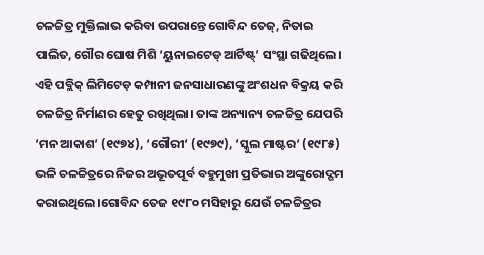ଚଳଚ୍ଚିତ୍ର ମୁକ୍ତିଲାଭ କରିବା ଉପରାନ୍ତେ ଗୋବିନ୍ଦ ତେଜ୍, ନିତାଇ ପାଲିତ, ଗୌର ଘୋଷ ମିଶି ‘ୟୁନାଇଟେଡ୍ ଆର୍ଟିଷ୍ଟ୍’ ସଂସ୍ଥା ଗଢିଥିଲେ। ଏହି ପବ୍ଲିକ୍ ଲିମିଟେଡ଼ କମ୍ପାନୀ ଜନସାଧାରଣଙ୍କୁ ଅଂଶଧନ ବିକ୍ରୟ କରି ଚଳଚ୍ଚିତ୍ର ନିର୍ମାଣର ହେତୁ ରଖିଥିଲା। ତାଙ୍କ ଅନ୍ୟାନ୍ୟ ଚଳଚ୍ଚିତ୍ର ଯେପରି ‘ମନ ଆକାଶ‘ (୧୯୭୪), ‘ଗୌରୀ‘ (୧୯୭୯), ‘ସ୍କୁଲ ମାଷ୍ଟର‘ (୧୯୮୫) ଭଳି ଚଳଚ୍ଚିତ୍ରରେ ନିଜର ଅଭୂତପୂର୍ବ ବହୁମୁଖୀ ପ୍ରତିଭାର ଅଙ୍କୁରୋଦ୍ଗମ କରାଇଥିଲେ।ଗୋବିନ୍ଦ ତେଜ ୧୯୮୦ ମସିହାରୁ ଯେଉଁ ଚଳଚ୍ଚିତ୍ରର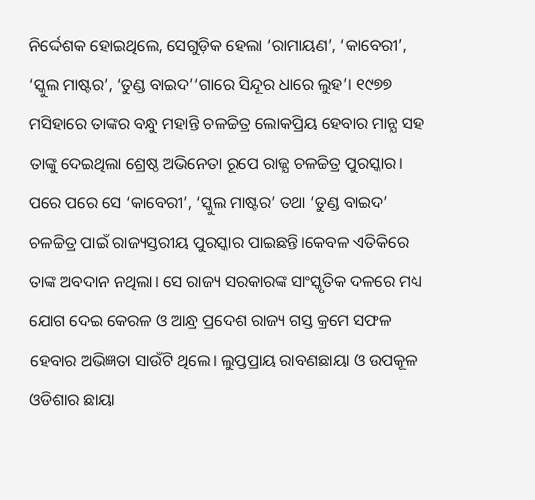ନିର୍ଦ୍ଦେଶକ ହୋଇଥିଲେ, ସେଗୁଡ଼ିକ ହେଲା ‘ରାମାୟଣ’, ‘କାବେରୀ’, ‘ସ୍କୁଲ ମାଷ୍ଟର’, ‘ତୁଣ୍ଡ ବାଇଦ’‘ଗାରେ ସିନ୍ଦୂର ଧାରେ ଲୁହ’। ୧୯୭୭ ମସିହାରେ ତାଙ୍କର ବନ୍ଧୁ ମହାନ୍ତି ଚଳଚ୍ଚିତ୍ର ଲୋକପ୍ରିୟ ହେବାର ମାନ୍ଯ ସହ ତାଙ୍କୁ ଦେଇଥିଲା ଶ୍ରେଷ୍ଠ ଅଭିନେତା ରୂପେ ରାଜ୍ଯ ଚଳଚ୍ଚିତ୍ର ପୁରସ୍କାର। ପରେ ପରେ ସେ ‘କାବେରୀ’, ‘ସ୍କୁଲ ମାଷ୍ଟର’ ତଥା ‘ତୁଣ୍ଡ ବାଇଦ’ ଚଳଚ୍ଚିତ୍ର ପାଇଁ ରାଜ୍ୟସ୍ତରୀୟ ପୁରସ୍କାର ପାଇଛନ୍ତି।କେବଳ ଏତିକିରେ ତାଙ୍କ ଅବଦାନ ନଥିଲା। ସେ ରାଜ୍ୟ ସରକାରଙ୍କ ସାଂସ୍କୃତିକ ଦଳରେ ମଧ୍ୟ ଯୋଗ ଦେଇ କେରଳ ଓ ଆନ୍ଧ୍ର ପ୍ରଦେଶ ରାଜ୍ୟ ଗସ୍ତ କ୍ରମେ ସଫଳ ହେବାର ଅଭିଜ୍ଞତା ସାଉଁଟି ଥିଲେ। ଲୁପ୍ତପ୍ରାୟ ରାବଣଛାୟା ଓ ଉପକୂଳ ଓଡିଶାର ଛାୟା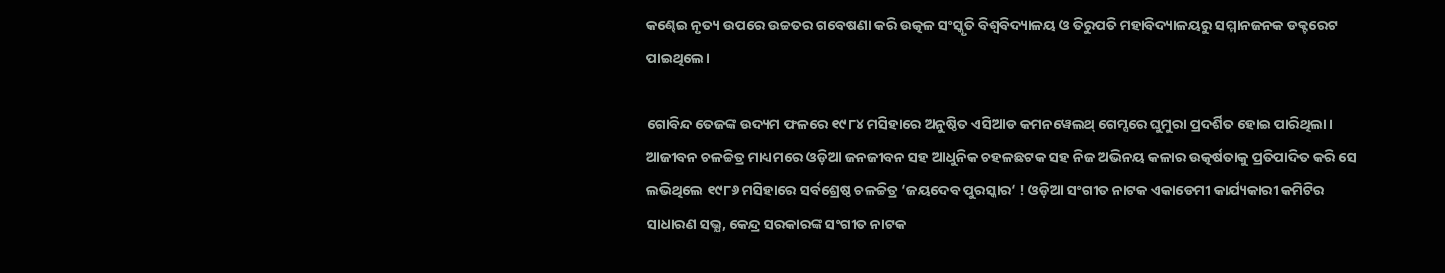କଣ୍ଢେଇ ନୃତ୍ୟ ଉପରେ ଉଚ୍ଚତର ଗବେଷଣା କରି ଉତ୍କଳ ସଂସ୍କୃତି ବିଶ୍ଵବିଦ୍ୟାଳୟ ଓ ତିରୁପତି ମହାବିଦ୍ୟାଳୟରୁ ସମ୍ମାନଜନକ ଡକ୍ଟରେଟ ପାଇଥିଲେ।

ଗୋବିନ୍ଦ ତେଜଙ୍କ ଉଦ୍ୟମ ଫଳରେ ୧୯୮୪ ମସିହାରେ ଅନୁଷ୍ଠିତ ଏସିଆଡ କମନୱେଲଥ୍ ଗେମ୍ସରେ ଘୁମୁରା ପ୍ରଦର୍ଶିତ ହୋଇ ପାରିଥିଲା। ଆଜୀବନ ଚଳଚ୍ଚିତ୍ର ମାଧ୍ୟମରେ ଓଡ଼ିଆ ଜନଜୀବନ ସହ ଆଧୁନିକ ଚହଳଛଟକ ସହ ନିଜ ଅଭିନୟ କଳାର ଉତ୍କର୍ଷତାକୁ ପ୍ରତିପାଦିତ କରି ସେ ଲଭିଥିଲେ ୧୯୮୬ ମସିହାରେ ସର୍ବଶ୍ରେଷ୍ଠ ଚଳଚ୍ଚିତ୍ର ‘ଜୟଦେବ ପୁରସ୍କାର‘ ! ଓଡ଼ିଆ ସଂଗୀତ ନାଟକ ଏକାଡେମୀ କାର୍ଯ୍ୟକାରୀ କମିଟିର ସାଧାରଣ ସଭ୍ଯ, କେନ୍ଦ୍ର ସରକାରଙ୍କ ସଂଗୀତ ନାଟକ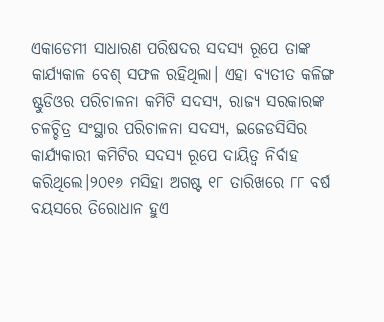ଏକାଡେମୀ ସାଧାରଣ ପରିଷଦର ସଦସ୍ୟ ରୂପେ ତାଙ୍କ କାର୍ଯ୍ୟକାଳ ବେଶ୍ ସଫଳ ରହିଥିଲା। ଏହା ବ୍ୟତୀତ କଳିଙ୍ଗ ଷ୍ଟୁଡିଓର ପରିଚାଳନା କମିଟି ସଦସ୍ଯ, ରାଜ୍ଯ ସରକାରଙ୍କ ଚଳଚ୍ଚିତ୍ର ସଂସ୍ଥାର ପରିଚାଳନା ସଦସ୍ୟ, ଇଜେଡସିସିର କାର୍ଯ୍ୟକାରୀ କମିଟିର ସଦସ୍ୟ ରୂପେ ଦାୟିତ୍ୱ ନିର୍ବାହ କରିଥିଲେ।୨୦୧୬ ମସିହା ଅଗଷ୍ଟ ୧୮ ତାରିଖରେ ୮୮ ବର୍ଷ ବୟସରେ ତିରୋଧାନ ହୁଏ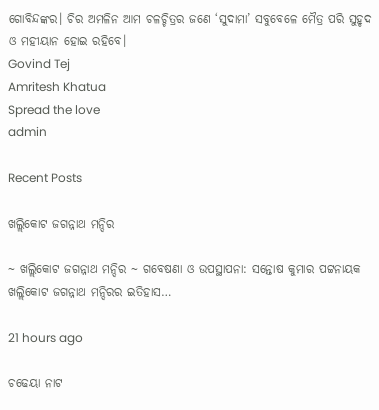ଗୋବିନ୍ଦଙ୍କର। ଚିର ଅମଳିନ ଆମ ଚଳଚ୍ଚିତ୍ରର ଜଣେ ‘ସୁଦାମା’ ସବୁବେଳେ ମୈତ୍ର ପରି ସୁହୃଦ ଓ ମହୀୟାନ ହୋଇ ରହିବେ।
Govind Tej
Amritesh Khatua
Spread the love
admin

Recent Posts

ଖଲ୍ଲିକୋଟ ଜଗନ୍ନାଥ ମନ୍ଦିର

~ ଖଲ୍ଲିକୋଟ ଜଗନ୍ନାଥ ମନ୍ଦିର ~ ଗବେଷଣା ଓ ଉପସ୍ଥାପନା: ସନ୍ତୋଷ କୁମାର ପଟ୍ଟନାୟକ ଖଲ୍ଲିକୋଟ ଜଗନ୍ନାଥ ମନ୍ଦିରର ଇତିହାସ…

21 hours ago

ଚଢେୟା ନାଟ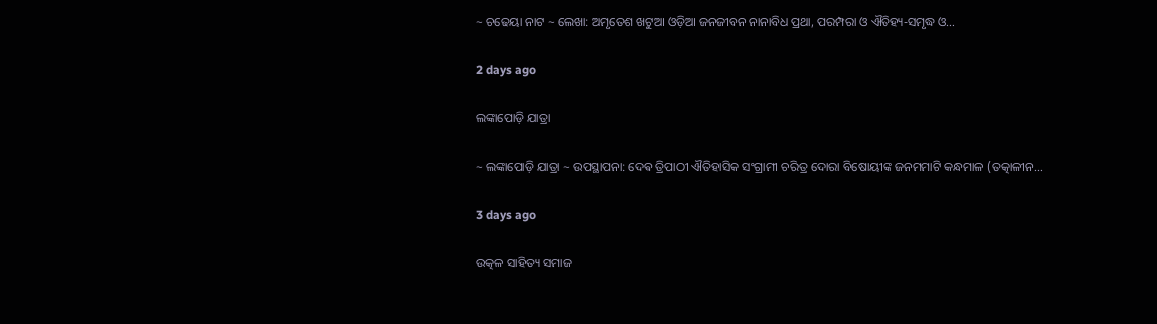~ ଚଢେୟା ନାଟ ~ ଲେଖା: ଅମୃତେଶ ଖଟୁଆ ଓଡ଼ିଆ ଜନଜୀବନ ନାନାବିଧ ପ୍ରଥା, ପରମ୍ପରା ଓ ଐତିହ୍ୟ-ସମୃଦ୍ଧ ଓ…

2 days ago

ଲଙ୍କାପୋଡ଼ି ଯାତ୍ରା

~ ଲଙ୍କାପୋଡ଼ି ଯାତ୍ରା ~ ଉପସ୍ଥାପନା: ଦେଵ ତ୍ରିପାଠୀ ଐତିହାସିକ ସଂଗ୍ରାମୀ ଚରିତ୍ର ଦୋରା ବିଷୋୟୀଙ୍କ ଜନମମାଟି କନ୍ଧମାଳ (ତତ୍କାଳୀନ…

3 days ago

ଉତ୍କଳ ସାହିତ୍ୟ ସମାଜ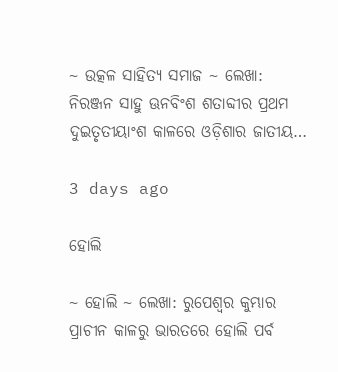~ ଉତ୍କଳ ସାହିତ୍ୟ ସମାଜ ~ ଲେଖା: ନିରଞ୍ଜନ ସାହୁ ଊନବିଂଶ ଶତାବ୍ଦୀର ପ୍ରଥମ ଦୁଇତୃତୀୟାଂଶ କାଳରେ ଓଡ଼ିଶାର ଜାତୀୟ…

3 days ago

ହୋଲି

~ ହୋଲି ~ ଲେଖା: ରୁପେଶ୍ୱର କୁମ୍ଭାର ପ୍ରାଚୀନ କାଳରୁ ଭାରତରେ ହୋଲି ପର୍ବ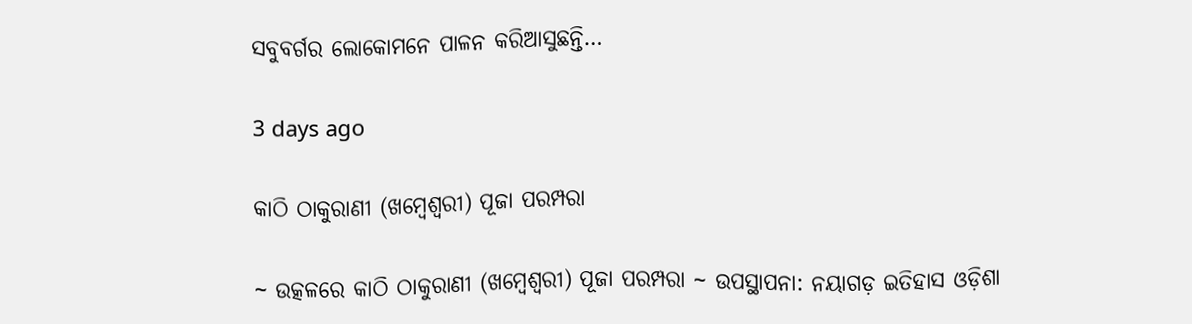ସବୁବର୍ଗର ଲୋକୋମନେ ପାଳନ କରିଆସୁଛନ୍ତି…

3 days ago

କାଠି ଠାକୁରାଣୀ (ଖମ୍ବେଶ୍ଵରୀ) ପୂଜା ପରମ୍ପରା

~ ଉତ୍କଳରେ କାଠି ଠାକୁରାଣୀ (ଖମ୍ବେଶ୍ଵରୀ) ପୂଜା ପରମ୍ପରା ~ ଉପସ୍ଥାପନା: ନୟାଗଡ଼ ଇତିହାସ ଓଡ଼ିଶା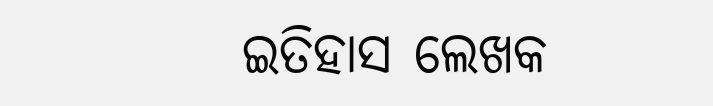ଇତିହାସ ଲେଖକ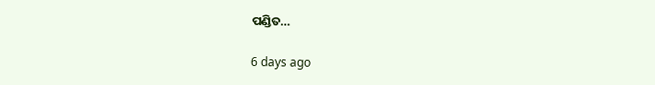ପଣ୍ଡିତ…

6 days ago